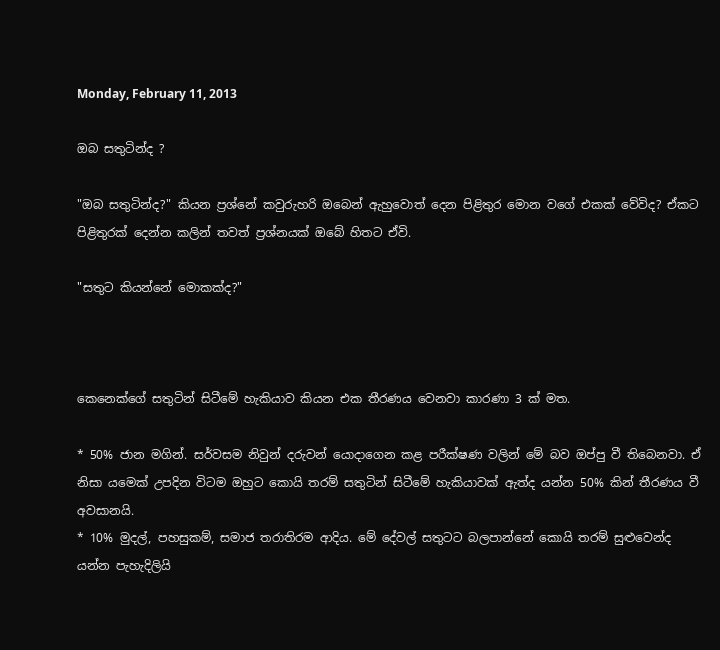Monday, February 11, 2013

ඔබ සතුටින්ද ?

"ඔබ සතුටින්ද?" කියන ප්‍රශ්නේ කවුරුහරි ඔබෙන් ඇහුවොත් දෙන පිළිතුර මොන වගේ එකක් වේවිද? ඒකට පිළිතුරක් දෙන්න කලින් තවත් ප්‍රශ්නයක් ඔබේ හිතට ඒවි.

"සතුට කියන්නේ මොකක්ද?"



කෙනෙක්ගේ සතුටින් සිටීමේ හැකියාව කියන එක තීරණය වෙනවා කාරණා 3 ක් මත.

* 50% ජාන මගින්. සර්වසම නිවුන් දරුවන් යොදාගෙන කළ පරීක්ෂණ වලින් මේ බව ඔප්පු වී තිබෙනවා. ඒ නිසා යමෙක් උපදින විටම ඔහුට කොයි තරම් සතුටින් සිටීමේ හැකියාවක් ඇත්ද යන්න 50% කින් තීරණය වී අවසානයි.
* 10% මුදල්, පහසුකම්, සමාජ තරාතිරම ආදිය. මේ දේවල් සතුටට බලපාන්නේ කොයි තරම් සුළුවෙන්ද යන්න පැහැදිලියි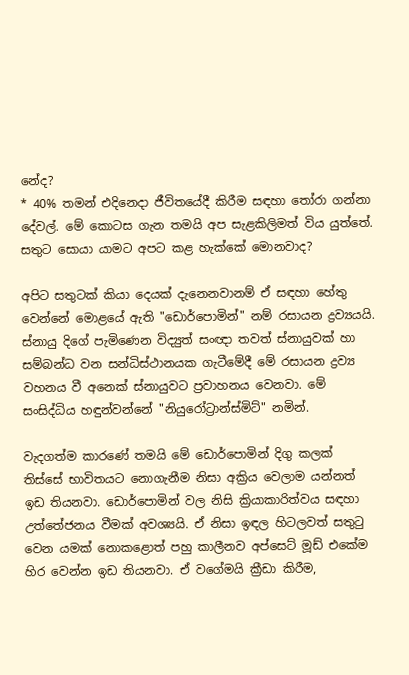නේද?
* 40% තමන් එදිනෙදා ජීවිතයේදී කිරීම සඳහා තෝරා ගන්නා දේවල්. මේ කොටස ගැන තමයි අප සැළකිලිමත් විය යුත්තේ. සතුට සොයා යාමට අපට කළ හැක්කේ මොනවාද?

අපිට සතුටක් කියා දෙයක් දැනෙනවානම් ඒ සඳහා හේතු වෙන්නේ මොළයේ ඇති "ඩොර්පොමින්" නම් රසායන ද්‍රව්‍යයයි. ස්නායු දිගේ පැමිණෙන විද්‍යුත් සංඥා තවත් ස්නායුවක් හා සම්බන්ධ වන සන්ධිස්ථානයක ගැටීමේදී මේ රසායන ද්‍රව්‍ය වහනය වී අනෙක් ස්නායුවට ප්‍රවාහනය වෙනවා. මේ සංසිද්ධිය හඳුන්වන්නේ "නියුරෝට්‍රාන්ස්මිට්" නමින්.

වැදගත්ම කාරණේ තමයි මේ ඩොර්පොමින් දිගු කලක් තිස්සේ භාවිතයට නොගැනීම නිසා අක්‍රිය වෙලාම යන්නත් ඉඩ තියනවා. ඩොර්පොමින් වල නිසි ක්‍රියාකාරිත්වය සඳහා උත්තේජනය වීමක් අවශ්‍යයි. ඒ නිසා ඉඳල හිටලවත් සතුටු වෙන යමක් නොකළොත් පහු කාලීනව අප්සෙට් මූඩ් එකේම හිර වෙන්න ඉඩ තියනවා. ඒ වගේමයි ක්‍රීඩා කිරීම,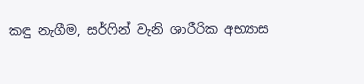කඳු නැගීම, සර්ෆින් වැනි ශාරීරික අභ්‍යාස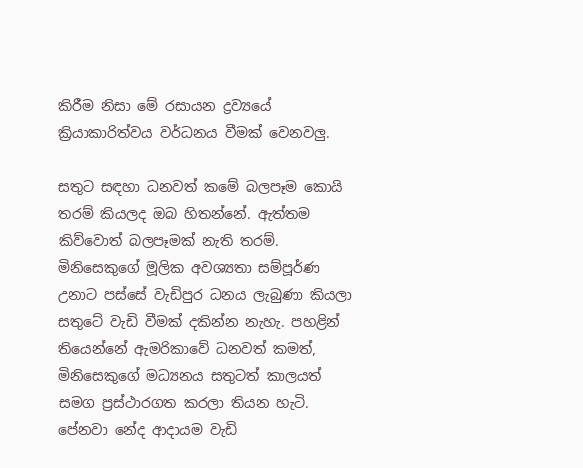කිරීම නිසා මේ රසායන ද්‍රව්‍යයේ ක්‍රියාකාරිත්වය වර්ධනය වීමක් වෙනවලු.

සතුට සඳහා ධනවත් කමේ බලපෑම කොයි තරම් කියලද ඔබ හිතන්නේ. ඇත්තම කිව්වොත් බලපෑමක් නැති තරම්. මිනිසෙකුගේ මූලික අවශ්‍යතා සම්පූර්ණ උනාට පස්සේ වැඩිපුර ධනය ලැබුණා කියලා සතුටේ වැඩි වීමක් දකින්න නැහැ. පහළින් තියෙන්නේ ඇමරිකාවේ ධනවත් කමත්, මිනිසෙකුගේ මධ්‍යනය සතුටත් කාලයත් සමග ප්‍රස්ථාරගත කරලා තියන හැටි. පේනවා නේද ආදායම වැඩි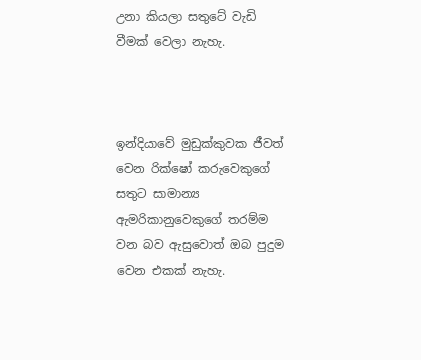උනා කියලා සතුටේ වැඩි වීමක් වෙලා නැහැ.



ඉන්දියාවේ මුඩුක්කුවක ජීවත් වෙන රික්ෂෝ කරුවෙකුගේ සතුට සාමාන්‍ය ඇමරිකානුවෙකුගේ තරම්ම වන බව ඇසුවොත් ඔබ පුදුම වෙන එකක් නැහැ.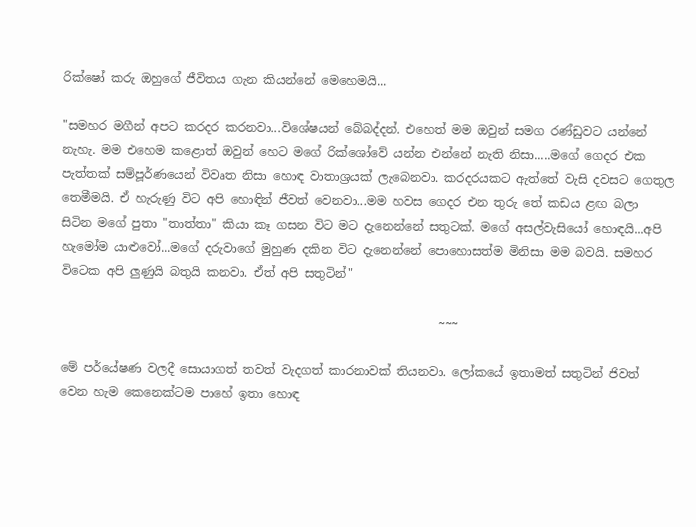රික්ෂෝ කරු ඔහුගේ ජීවිතය ගැන කියන්නේ මෙහෙමයි...

"සමහර මගීන් අපට කරදර කරනවා...විශේෂයන් බේබද්දන්. එහෙත් මම ඔවුන් සමග රණ්ඩුවට යන්නේ නැහැ. මම එහෙම කළොත් ඔවුන් හෙට මගේ රික්ශෝවේ යන්න එන්නේ නැති නිසා.....මගේ ගෙදර එක පැත්තක් සම්පූර්ණයෙන් විවෘත නිසා හොඳ වාතාශ්‍රයක් ලැබෙනවා. කරදරයකට ඇත්තේ වැසි දවසට ගෙතුල තෙමීමයි. ඒ හැරුණු විට අපි හොඳින් ජීවත් වෙනවා...මම හවස ගෙදර එන තුරු තේ කඩය ළඟ බලා සිටින මගේ පුතා "තාත්තා" කියා කෑ ගසන විට මට දැනෙන්නේ සතුටක්. මගේ අසල්වැසියෝ හොඳයි...අපි හැමෝම යාළුවෝ...මගේ දරුවාගේ මුහුණ දකින විට දැනෙන්නේ පොහොසත්ම මිනිසා මම බවයි. සමහර විටෙක අපි ලුණුයි බතුයි කනවා. ඒත් අපි සතුටින්"

                                                               ~~~

මේ පර්යේෂණ වලදී සොයාගත් තවත් වැදගත් කාරනාවක් තියනවා. ලෝකයේ ඉතාමත් සතුටින් ජිවත් වෙන හැම කෙනෙක්ටම පාහේ ඉතා හොඳ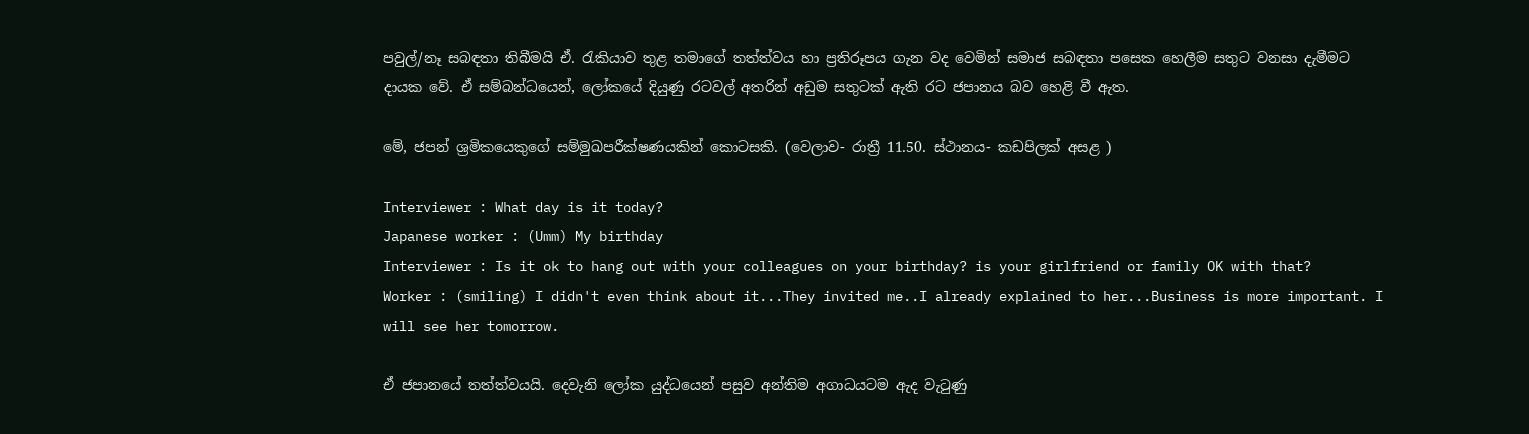පවුල්/නෑ සබඳතා තිබීමයි ඒ. රැකියාව තුළ තමාගේ තත්ත්වය හා ප්‍රතිරූපය ගැන වද වෙමින් සමාජ සබඳතා පසෙක හෙලීම සතුට වනසා දැමීමට දායක වේ. ඒ සම්බන්ධයෙන්, ලෝකයේ දියුණු රටවල් අතරින් අඩුම සතුටක් ඇති රට ජපානය බව හෙළි වී ඇත.

මේ, ජපන් ශ්‍රමිකයෙකුගේ සම්මුඛපරීක්ෂණයකින් කොටසකි. (වෙලාව- රාත්‍රී 11.50. ස්ථානය- කඩපිලක් අසළ )

Interviewer : What day is it today?
Japanese worker : (Umm) My birthday
Interviewer : Is it ok to hang out with your colleagues on your birthday? is your girlfriend or family OK with that?
Worker : (smiling) I didn't even think about it...They invited me..I already explained to her...Business is more important. I will see her tomorrow.

ඒ ජපානයේ තත්ත්වයයි. දෙවැනි ලෝක යුද්ධයෙන් පසුව අන්තිම අගාධයටම ඇද වැටුණු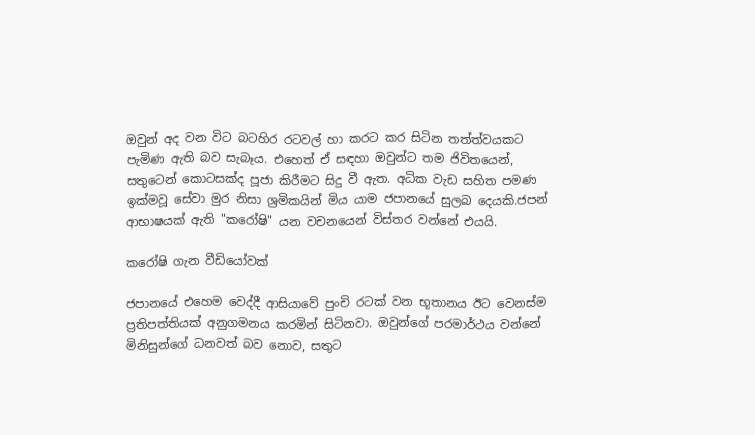ඔවුන් අද වන විට බටහිර රටවල් හා කරට කර සිටින තත්ත්වයකට පැමිණ ඇති බව සැබෑය. එහෙත් ඒ සඳහා ඔවුන්ට තම ජිවිතයෙන්, සතුටෙන් කොටසක්ද පූජා කිරීමට සිදු වී ඇත. අධික වැඩ සහිත පමණ ඉක්මවූ සේවා මුර නිසා ශ්‍රමිකයින් මිය යාම ජපානයේ සුලබ දෙයකි.ජපන් ආභාෂයක් ඇති "කරෝෂි" යන වචනයෙන් විස්තර වන්නේ එයයි.

කරෝෂි ගැන වීඩියෝවක්

ජපානයේ එහෙම වෙද්දී ආසියාවේ පුංචි රටක් වන භූතානය ඊට වෙනස්ම ප්‍රතිපත්තියක් අනුගමනය කරමින් සිටිනවා. ඔවුන්ගේ පරමාර්ථය වන්නේ මිනිසුන්ගේ ධනවත් බව නොව, සතුට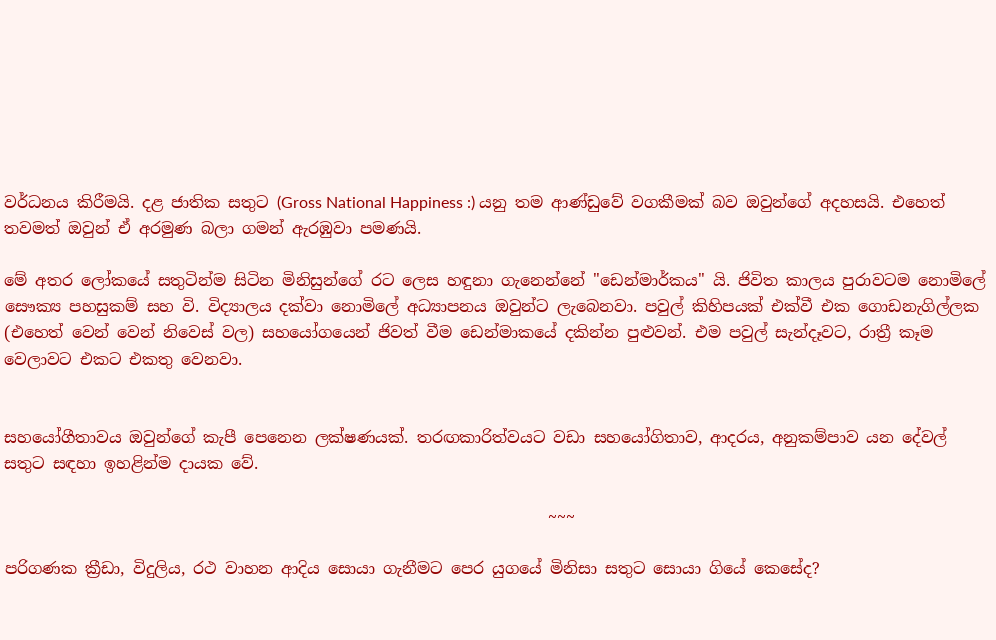වර්ධනය කිරීමයි. දළ ජාතික සතුට (Gross National Happiness :) යනු තම ආණ්ඩුවේ වගකීමක් බව ඔවුන්ගේ අදහසයි. එහෙත් තවමත් ඔවුන් ඒ අරමුණ බලා ගමන් ඇරඹුවා පමණයි.

මේ අතර ලෝකයේ සතුටින්ම සිටින මිනිසුන්ගේ රට ලෙස හඳුනා ගැනෙන්නේ "ඩෙන්මාර්කය" යි. ජිවිත කාලය පුරාවටම නොමිලේ සෞක්‍ය පහසුකම් සහ වි. විද්‍යාලය දක්වා නොමිලේ අධ්‍යාපනය ඔවුන්ට ලැබෙනවා. පවුල් කිහිපයක් එක්වී එක ගොඩනැගිල්ලක (එහෙත් වෙන් වෙන් නිවෙස් වල) සහයෝගයෙන් ජිවත් වීම ඩෙන්මාකයේ දකින්න පුළුවන්. එම පවුල් සැන්දෑවට, රාත්‍රී කෑම වෙලාවට එකට එකතු වෙනවා.


සහයෝගීතාවය ඔවුන්ගේ කැපී පෙනෙන ලක්ෂණයක්. තරඟකාරිත්වයට වඩා සහයෝගිතාව, ආදරය, අනුකම්පාව යන දේවල් සතුට සඳහා ඉහළින්ම දායක වේ.

                                                                    ~~~

පරිගණක ක්‍රීඩා, විදුලිය, රථ වාහන ආදිය සොයා ගැනීමට පෙර යුගයේ මිනිසා සතුට සොයා ගියේ කෙසේද?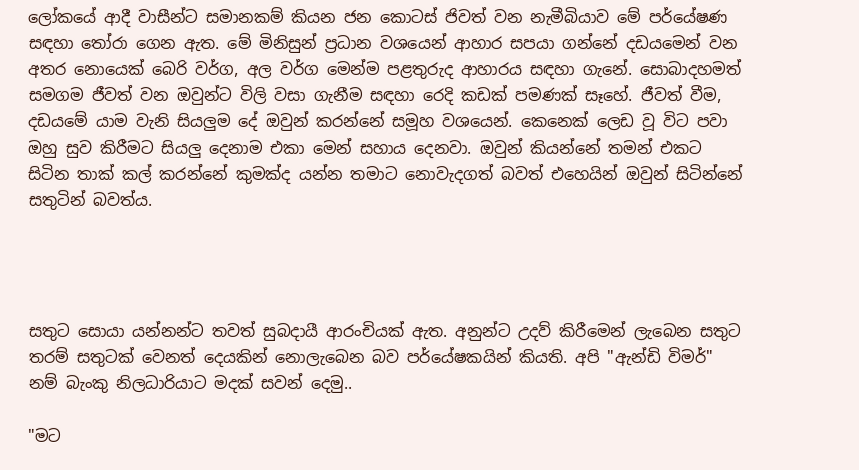ලෝකයේ ආදී වාසීන්ට සමානකම් කියන ජන කොටස් ජිවත් වන නැමීබියාව මේ පර්යේෂණ සඳහා තෝරා ගෙන ඇත. මේ මිනිසුන් ප්‍රධාන වශයෙන් ආහාර සපයා ගන්නේ දඩයමෙන් වන අතර නොයෙක් බෙරි වර්ග, අල වර්ග මෙන්ම පළතුරුද ආහාරය සඳහා ගැනේ. සොබාදහමත් සමගම ජීවත් වන ඔවුන්ට විලි වසා ගැනීම සඳහා රෙදි කඩක් පමණක් සෑහේ. ජීවත් වීම, දඩයමේ යාම වැනි සියලුම දේ ඔවුන් කරන්නේ සමූහ වශයෙන්. කෙනෙක් ලෙඩ වූ විට පවා ඔහු සුව කිරීමට සියලු දෙනාම එකා මෙන් සහාය දෙනවා. ඔවුන් කියන්නේ තමන් එකට සිටින තාක් කල් කරන්නේ කුමක්ද යන්න තමාට නොවැදගත් බවත් එහෙයින් ඔවුන් සිටින්නේ සතුටින් බවත්ය.




සතුට සොයා යන්නන්ට තවත් සුබදායී ආරංචියක් ඇත. අනුන්ට උදව් කිරීමෙන් ලැබෙන සතුට තරම් සතුටක් වෙනත් දෙයකින් නොලැබෙන බව පර්යේෂකයින් කියති. අපි "ඇන්ඩි විමර්" නම් බැංකු නිලධාරියාට මදක් සවන් දෙමු..

"මට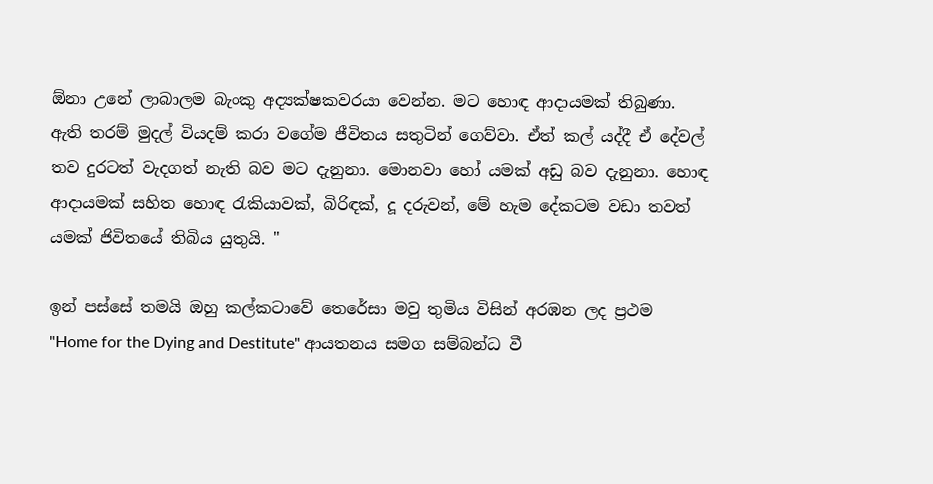ඕනා උනේ ලාබාලම බැංකු අද්‍යක්ෂකවරයා වෙන්න. මට හොඳ ආදායමක් තිබුණා. ඇති තරම් මුදල් වියදම් කරා වගේම ජීවිතය සතුටින් ගෙව්වා. ඒත් කල් යද්දී ඒ දේවල් තව දුරටත් වැදගත් නැති බව මට දැනුනා. මොනවා හෝ යමක් අඩු බව දැනුනා. හොඳ ආදායමක් සහිත හොඳ රැකියාවක්, බිරිඳක්, දූ දරුවන්, මේ හැම දේකටම වඩා තවත් යමක් ජිවිතයේ තිබිය යුතුයි. "

ඉන් පස්සේ තමයි ඔහු කල්කටාවේ තෙරේසා මවු තුමිය විසින් අරඹන ලද ප්‍රථම "Home for the Dying and Destitute" ආයතනය සමග සම්බන්ධ වී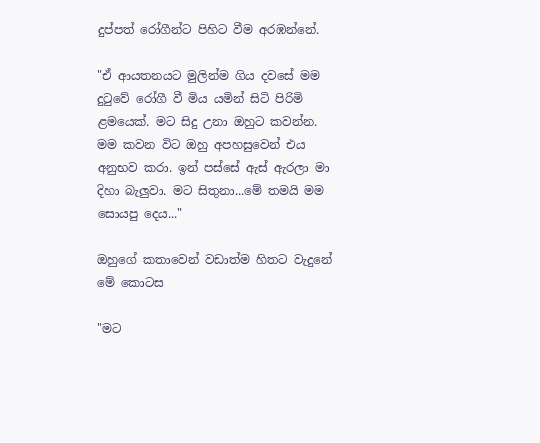දුප්පත් රෝගීන්ට පිහිට වීම අරඹන්නේ.

"ඒ ආයතනයට මුලින්ම ගිය දවසේ මම දුටුවේ රෝගී වී මිය යමින් සිටි පිරිමි ළමයෙක්. මට සිදු උනා ඔහුට කවන්න. මම කවන විට ඔහු අපහසුවෙන් එය අනුභව කරා. ඉන් පස්සේ ඇස් ඇරලා මා දිහා බැලුවා. මට සිතුනා...මේ තමයි මම සොයපු දෙය..."

ඔහුගේ කතාවෙන් වඩාත්ම හිතට වැදුනේ මේ කොටස

"මට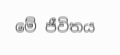මේ ජීවිතය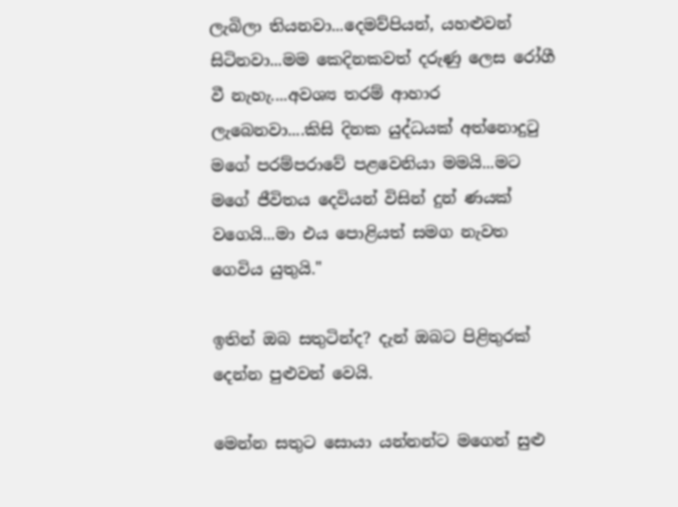ලැබිලා තියනවා...දෙමව්පියන්, යහළුවන් සිටිනවා...මම කෙදිනකවත් දරුණු ලෙස රෝගී වී නැහැ....අවශ්‍ය තරම් ආහාර ලැබෙනවා....කිසි දිනක යුද්ධයක් අත්නොදුටු මගේ පරම්පරාවේ පළවෙනියා මමයි...මට මගේ ජීවිතය දෙවියන් විසින් දුන් ණයක් වගෙයි...මා එය පොළියත් සමග නැවත ගෙවිය යුතුයි."

ඉතින් ඔබ සතුටින්ද? දැන් ඔබට පිළිතුරක් දෙන්න පුළුවන් වෙයි.

මෙන්න සතුට සොයා යන්නන්ට මගෙන් සුළු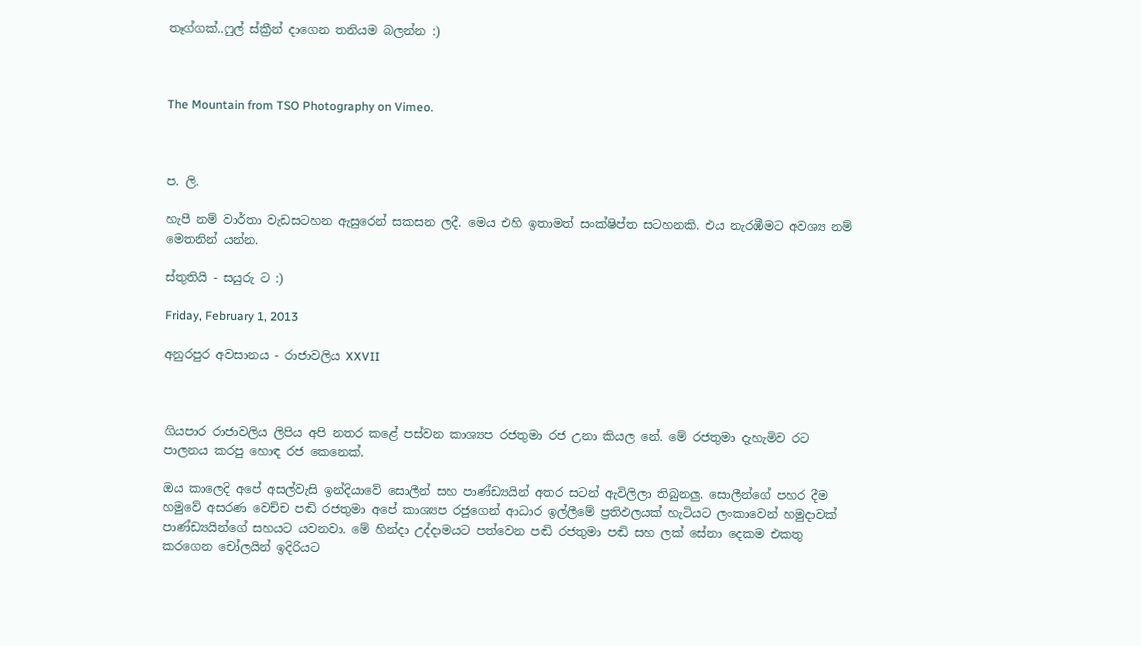තෑග්ගක්..ෆුල් ස්ක්‍රීන් දාගෙන තනියම බලන්න :)



The Mountain from TSO Photography on Vimeo.



ප. ලි.

හැපී නම් වාර්තා වැඩසටහන ඇසුරෙන් සකසන ලදී. මෙය එහි ඉතාමත් සංක්ෂිප්ත සටහනකි. එය නැරඹීමට අවශ්‍ය නම් මෙතනින් යන්න.

ස්තුතියි - සයුරු ට :)

Friday, February 1, 2013

අනුරපුර අවසානය - රාජාවලිය XXVII



ගියපාර රාජාවලිය ලිපිය අපි නතර කළේ පස්වන කාශ්‍යප රජතුමා රජ උනා කියල නේ. මේ රජතුමා දැහැමිව රට පාලනය කරපු හොඳ රජ කෙනෙක්.

ඔය කාලෙදි අපේ අසල්වැසි ඉන්දියාවේ සොලීන් සහ පාණ්ඩ්‍යයින් අතර සටන් ඇවිලිලා තිබුනලු. සොලීන්ගේ පහර දීම හමුවේ අසරණ වෙච්ච පඬි රජතුමා අපේ කාශ්‍යප රජුගෙන් ආධාර ඉල්ලීමේ ප්‍රතිඵලයක් හැටියට ලංකාවෙන් හමුදාවක් පාණ්ඩ්‍යයින්ගේ සහයට යවනවා. මේ හින්දා උද්දාමයට පත්වෙන පඬි රජතුමා පඬි සහ ලක් සේනා දෙකම එකතු කරගෙන චෝලයින් ඉදිරියට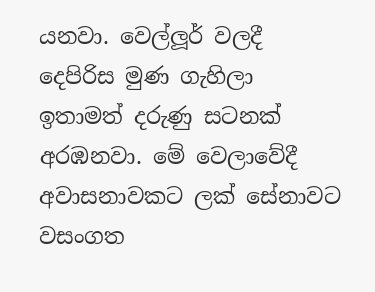යනවා. වෙල්ලූර් වලදී දෙපිරිස මුණ ගැහිලා ඉතාමත් දරුණු සටනක් අරඹනවා. මේ වෙලාවේදී අවාසනාවකට ලක් සේනාවට වසංගත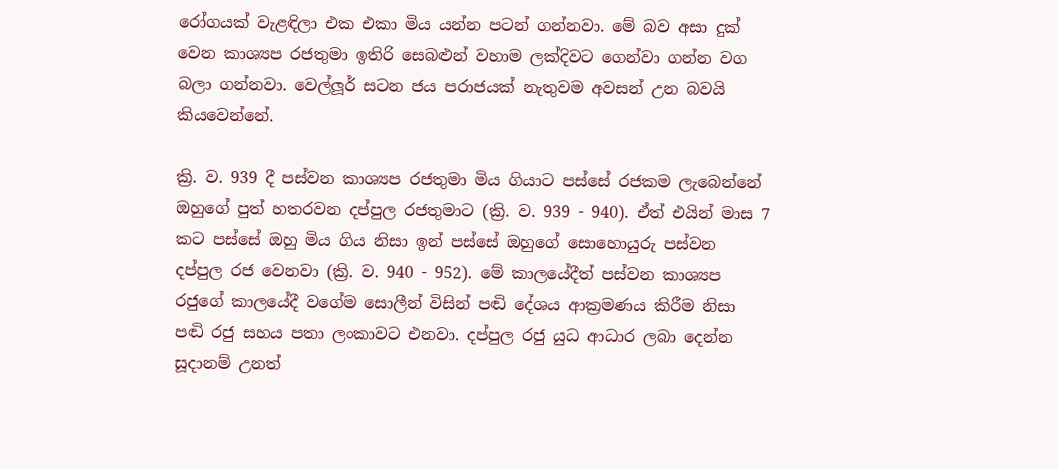රෝගයක් වැළඳිලා එක එකා මිය යන්න පටන් ගන්නවා. මේ බව අසා දුක් වෙන කාශ්‍යප රජතුමා ඉතිරි සෙබළුන් වහාම ලක්දිවට ගෙන්වා ගන්න වග බලා ගන්නවා. වෙල්ලූර් සටන ජය පරාජයක් නැතුවම අවසන් උන බවයි කියවෙන්නේ.

ක්‍රි. ව. 939 දී පස්වන කාශ්‍යප රජතුමා මිය ගියාට පස්සේ රජකම ලැබෙන්නේ ඔහුගේ පුත් හතරවන දප්පුල රජතුමාට (ක්‍රි. ව. 939 - 940). ඒත් එයින් මාස 7 කට පස්සේ ඔහු මිය ගිය නිසා ඉන් පස්සේ ඔහුගේ සොහොයුරු පස්වන දප්පුල රජ වෙනවා (ක්‍රි. ව. 940 - 952). මේ කාලයේදීත් පස්වන කාශ්‍යප රජුගේ කාලයේදී වගේම සොලීන් විසින් පඬි දේශය ආක්‍රමණය කිරීම නිසා පඬි රජු සහය පතා ලංකාවට එනවා. දප්පුල රජු යුධ ආධාර ලබා දෙන්න සූදානම් උනත්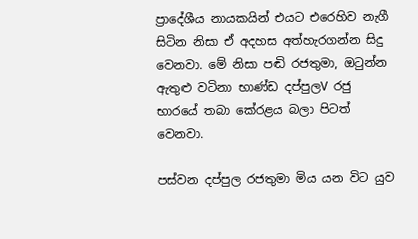ප්‍රාදේශීය නායකයින් එයට එරෙහිව නැගී සිටින නිසා ඒ අදහස අත්හැරගන්න සිදු වෙනවා. මේ නිසා පඬි රජතුමා, ඔටුන්න ඇතුළු වටිනා භාණ්ඩ දප්පුලV රජු භාරයේ තබා කේරළය බලා පිටත් වෙනවා.

පස්වන දප්පුල රජතුමා මිය යන විට යුව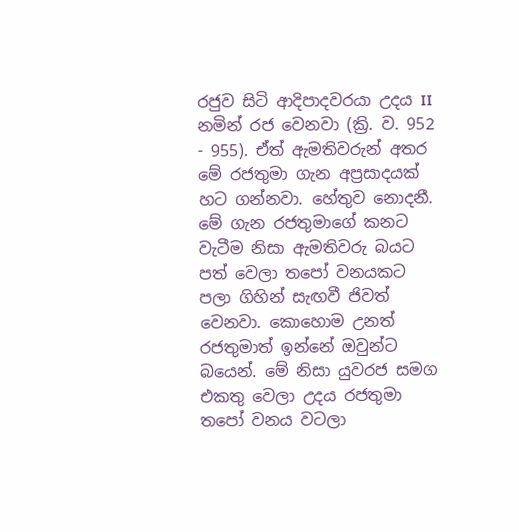රජුව සිටි ආදිපාදවරයා උදය II නමින් රජ වෙනවා (ක්‍රි. ව. 952 - 955). ඒත් ඇමතිවරුන් අතර මේ රජතුමා ගැන අප්‍රසාදයක් හට ගන්නවා. හේතුව නොදනී. මේ ගැන රජතුමාගේ කනට වැටීම නිසා ඇමතිවරු බයට පත් වෙලා තපෝ වනයකට පලා ගිහින් සැඟවී ජිවත් වෙනවා. කොහොම උනත් රජතුමාත් ඉන්නේ ඔවුන්ට බයෙන්. මේ නිසා යුවරජ සමග එකතු වෙලා උදය රජතුමා තපෝ වනය වටලා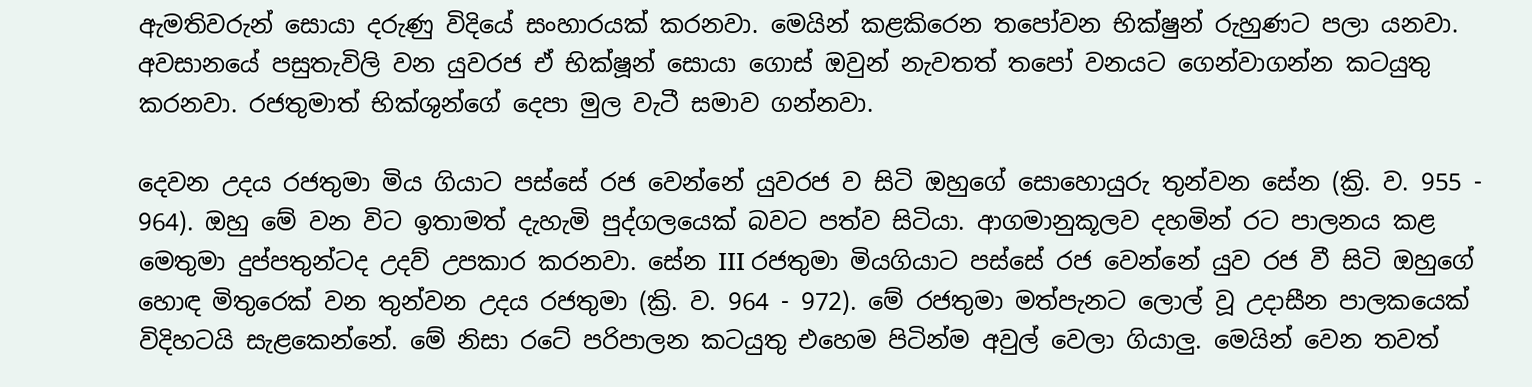ඇමතිවරුන් සොයා දරුණු විදියේ සංහාරයක් කරනවා. මෙයින් කළකිරෙන තපෝවන භික්ෂුන් රුහුණට පලා යනවා. අවසානයේ පසුතැවිලි වන යුවරජ ඒ භික්ෂූන් සොයා ගොස් ඔවුන් නැවතත් තපෝ වනයට ගෙන්වාගන්න කටයුතු කරනවා. රජතුමාත් භික්ශුන්ගේ දෙපා මුල වැටී සමාව ගන්නවා.

දෙවන උදය රජතුමා මිය ගියාට පස්සේ රජ වෙන්නේ යුවරජ ව සිටි ඔහුගේ සොහොයුරු තුන්වන සේන (ක්‍රි. ව. 955 - 964). ඔහු මේ වන විට ඉතාමත් දැහැමි පුද්ගලයෙක් බවට පත්ව සිටියා. ආගමානුකූලව දහමින් රට පාලනය කළ මෙතුමා දුප්පතුන්ටද උදව් උපකාර කරනවා. සේන III රජතුමා මියගියාට පස්සේ රජ වෙන්නේ යුව රජ වී සිටි ඔහුගේ හොඳ මිතුරෙක් වන තුන්වන උදය රජතුමා (ක්‍රි. ව. 964 - 972). මේ රජතුමා මත්පැනට ලොල් වූ උදාසීන පාලකයෙක් විදිහටයි සැළකෙන්නේ. මේ නිසා රටේ පරිපාලන කටයුතු එහෙම පිටින්ම අවුල් වෙලා ගියාලු. මෙයින් වෙන තවත්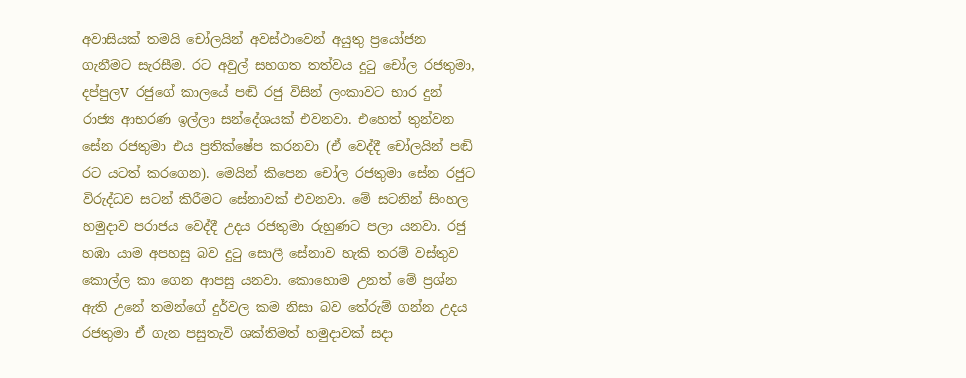අවාසියක් තමයි චෝලයින් අවස්ථාවෙන් අයුතු ප්‍රයෝජන ගැනීමට සැරසීම. රට අවුල් සහගත තත්වය දුටු චෝල රජතුමා,  දප්පුලV රජුගේ කාලයේ පඬි රජු විසින් ලංකාවට භාර දුන් රාජ්‍ය ආභරණ ඉල්ලා සන්දේශයක් එවනවා. එහෙත් තුන්වන සේන රජතුමා එය ප්‍රතික්ෂේප කරනවා (ඒ වෙද්දී චෝලයින් පඬි රට යටත් කරගෙන). මෙයින් කිපෙන චෝල රජතුමා සේන රජුට විරුද්ධව සටන් කිරීමට සේනාවක් එවනවා. මේ සටනින් සිංහල හමුදාව පරාජය වෙද්දී උදය රජතුමා රුහුණට පලා යනවා. රජු හඹා යාම අපහසු බව දුටු සොලී සේනාව හැකි තරම් වස්තුව කොල්ල කා ගෙන ආපසු යනවා. කොහොම උනත් මේ ප්‍රශ්න ඇති උනේ තමන්ගේ දුර්වල කම නිසා බව තේරුම් ගන්න උදය රජතුමා ඒ ගැන පසුතැවි ශක්තිමත් හමුදාවක් සදා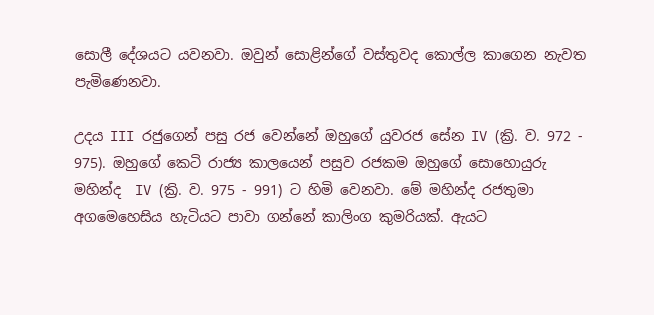සොලී දේශයට යවනවා. ඔවුන් සොළින්ගේ වස්තුවද කොල්ල කාගෙන නැවත පැමිණෙනවා.

උදය III රජුගෙන් පසු රජ වෙන්නේ ඔහුගේ යුවරජ සේන IV (ක්‍රි. ව. 972 - 975). ඔහුගේ කෙටි රාජ්‍ය කාලයෙන් පසුව රජකම ඔහුගේ සොහොයුරු මහින්ද  IV (ක්‍රි. ව. 975 - 991) ට හිමි වෙනවා. මේ මහින්ද රජතුමා අගමෙහෙසිය හැටියට පාවා ගන්නේ කාලිංග කුමරියක්. ඇයට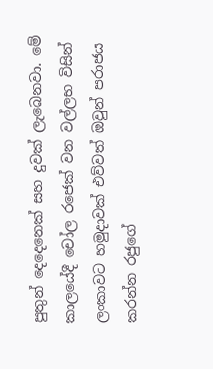පුතුන් දෙදෙනෙක් සහ දුවක් ලැබෙනවා. මේ කාලයේදී චෝල රජෙක් වන වල්ලභ විසින් ලංකාවට හමුදාවක් එව්වත් ඔවුන් පරාජය කරන්න රජුගේ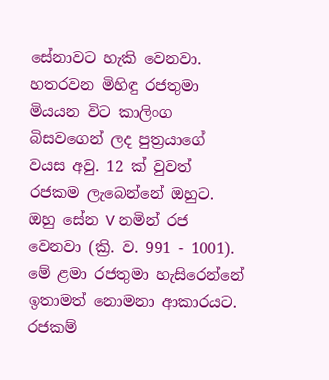සේනාවට හැකි වෙනවා. හතරවන මිහිඳු රජතුමා මියයන විට කාලිංග බිසවගෙන් ලද පුත්‍රයාගේ වයස අවු. 12 ක් වුවත් රජකම ලැබෙන්නේ ඔහුට. ඔහු සේන V නමින් රජ වෙනවා (ක්‍රි. ව. 991 - 1001). මේ ළමා රජතුමා හැසිරෙන්නේ ඉතාමත් නොමනා ආකාරයට. රජකම්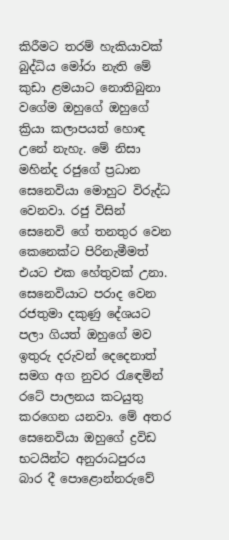කිරීමට තරම් හැකියාවක් බුද්ධිය මෝරා නැති මේ කුඩා ළමයාට නොතිබුනා වගේම ඔහුගේ ඔහුගේ ක්‍රියා කලාපයත් හොඳ උනේ නැහැ. මේ නිසා මහින්ද රජුගේ ප්‍රධාන සෙනෙවියා මොහුට විරුද්ධ වෙනවා. රජු විසින් සෙනෙවි ගේ තනතුර වෙන කෙනෙක්ට පිරිනැමීමත් එයට එක හේතුවක් උනා. සෙනෙවියාට පරාද වෙන රජතුමා දකුණු දේශයට පලා ගියත් ඔහුගේ මව ඉතුරු දරුවන් දෙදෙනාත් සමග අග නුවර රැඳෙමින් රටේ පාලනය කටයුතු කරගෙන යනවා. මේ අතර සෙනෙවියා ඔහුගේ ද්‍රවිඩ භටයින්ට අනුරාධපුරය බාර දී පොළොන්නරුවේ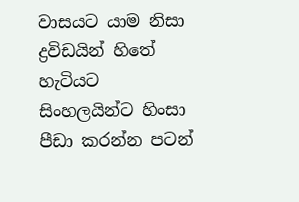වාසයට යාම නිසා ද්‍රවිඩයින් හිතේ හැටියට සිංහලයින්ට හිංසා පීඩා කරන්න පටන්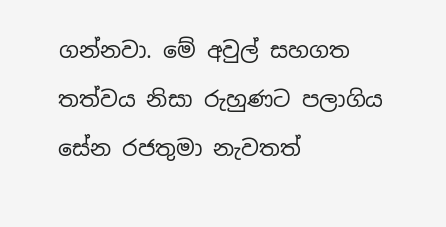ගන්නවා. මේ අවුල් සහගත තත්වය නිසා රුහුණට පලාගිය සේන රජතුමා නැවතත්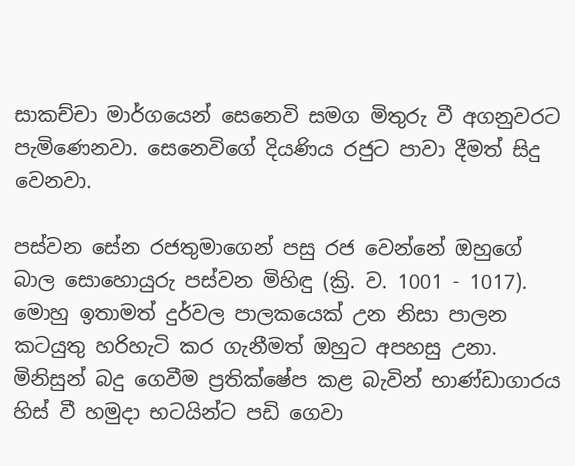සාකච්චා මාර්ගයෙන් සෙනෙවි සමග මිතුරු වී අගනුවරට පැමිණෙනවා. සෙනෙවිගේ දියණිය රජුට පාවා දීමත් සිදු වෙනවා.

පස්වන සේන රජතුමාගෙන් පසු රජ වෙන්නේ ඔහුගේ බාල සොහොයුරු පස්වන මිහිඳු (ක්‍රි. ව. 1001 - 1017). මොහු ඉතාමත් දුර්වල පාලකයෙක් උන නිසා පාලන කටයුතු හරිහැටි කර ගැනීමත් ඔහුට අපහසු උනා. මිනිසුන් බදු ගෙවීම ප්‍රතික්ෂේප කළ බැවින් භාණ්ඩාගාරය හිස් වී හමුදා භටයින්ට පඩි ගෙවා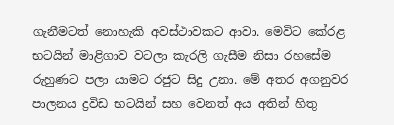ගැනීමටත් නොහැකි අවස්ථාවකට ආවා. මෙවිට කේරළ භටයින් මාළිගාව වටලා කැරලි ගැසීම නිසා රහසේම රුහුණට පලා යාමට රජුට සිදු උනා. මේ අතර අගනුවර පාලනය ද්‍රවිඩ භටයින් සහ වෙනත් අය අතින් හිතු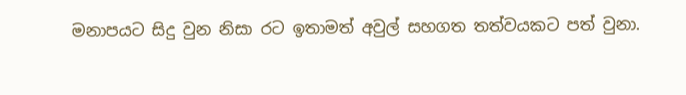මනාපයට සිදු වුන නිසා රට ඉතාමත් අවුල් සහගත තත්වයකට පත් වුනා.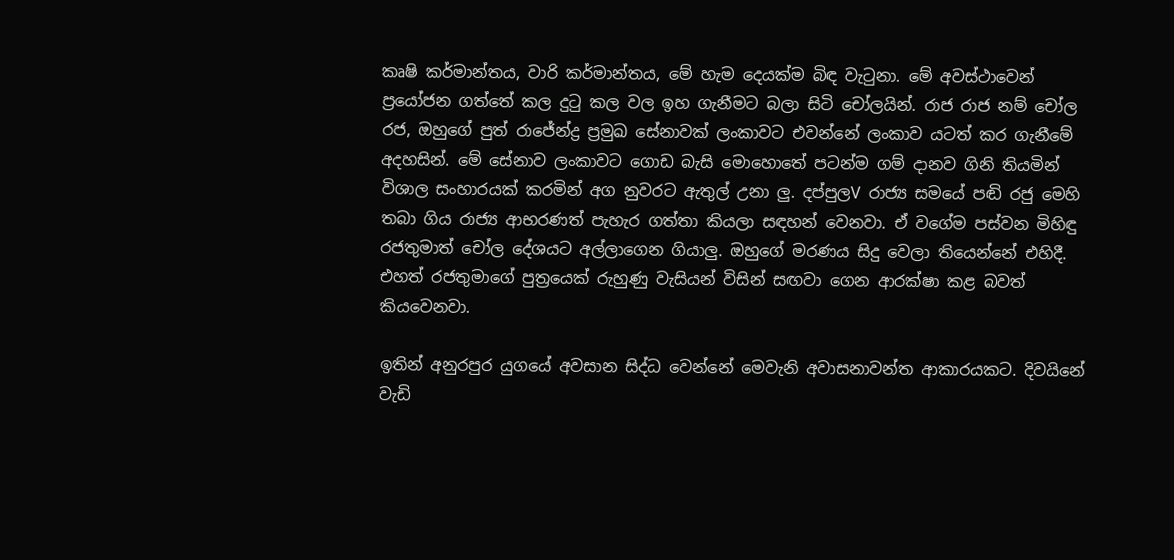කෘෂි කර්මාන්තය, වාරි කර්මාන්තය, මේ හැම දෙයක්ම බිඳ වැටුනා. මේ අවස්ථාවෙන් ප්‍රයෝජන ගත්තේ කල දුටු කල වල ඉහ ගැනීමට බලා සිටි චෝලයින්. රාජ රාජ නම් චෝල රජ, ඔහුගේ පුත් රාජේන්ද්‍ර ප්‍රමුඛ සේනාවක් ලංකාවට එවන්නේ ලංකාව යටත් කර ගැනීමේ අදහසින්. මේ සේනාව ලංකාවට ගොඩ බැසි මොහොතේ පටන්ම ගම් දානව ගිනි තියමින් විශාල සංහාරයක් කරමින් අග නුවරට ඇතුල් උනා ලු. දප්පුලV රාජ්‍ය සමයේ පඬි රජු මෙහි තබා ගිය රාජ්‍ය ආභරණත් පැහැර ගත්තා කියලා සඳහන් වෙනවා. ඒ වගේම පස්වන මිහිඳු රජතුමාත් චෝල දේශයට අල්ලාගෙන ගියාලු. ඔහුගේ මරණය සිදු වෙලා තියෙන්නේ එහිදී. එහත් රජතුමාගේ පුත්‍රයෙක් රුහුණු වැසියන් විසින් සඟවා ගෙන ආරක්ෂා කළ බවත් කියවෙනවා.

ඉතින් අනුරපුර යුගයේ අවසාන සිද්ධ වෙන්නේ මෙවැනි අවාසනාවන්ත ආකාරයකට. දිවයිනේ වැඩි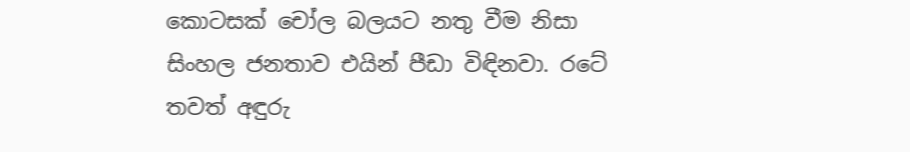කොටසක් චෝල බලයට නතු වීම නිසා සිංහල ජනතාව එයින් පීඩා විඳිනවා. රටේ තවත් අඳුරු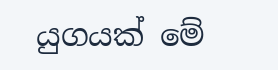යුගයක් මේ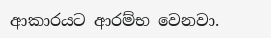ආකාරයට ආරම්භ වෙනවා.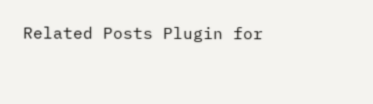Related Posts Plugin for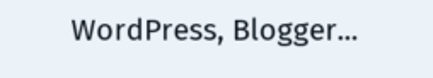WordPress, Blogger...